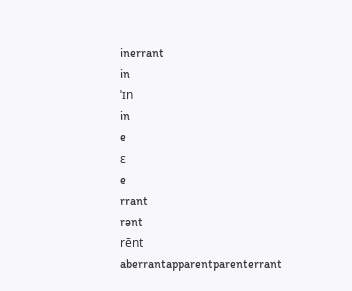inerrant
in
ˈɪn
in
e
ɛ
e
rrant
rənt
rēnt
aberrantapparentparenterrant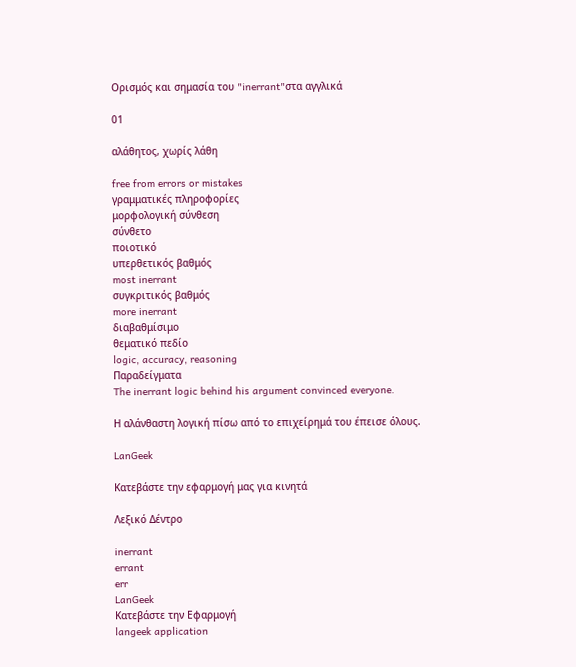Ορισμός και σημασία του "inerrant"στα αγγλικά

01

αλάθητος, χωρίς λάθη

free from errors or mistakes
γραμματικές πληροφορίες
μορφολογική σύνθεση
σύνθετο
ποιοτικό
υπερθετικός βαθμός
most inerrant
συγκριτικός βαθμός
more inerrant
διαβαθμίσιμο
θεματικό πεδίο
logic, accuracy, reasoning
Παραδείγματα
The inerrant logic behind his argument convinced everyone.

Η αλάνθαστη λογική πίσω από το επιχείρημά του έπεισε όλους.

LanGeek

Κατεβάστε την εφαρμογή μας για κινητά

Λεξικό Δέντρο

inerrant
errant
err
LanGeek
Κατεβάστε την Εφαρμογή
langeek application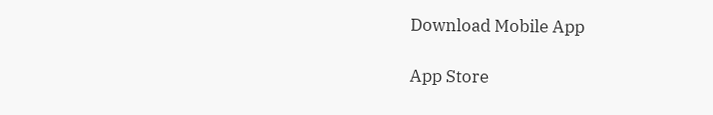Download Mobile App

App Store